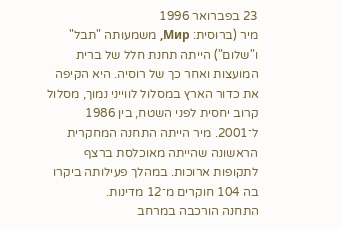23 בפברואר 1996
מיר (ברוסית: Мир, משמעותה "תבל" ו"שלום") הייתה תחנת חלל של ברית המועצות ואחר כך של רוסיה. היא הקיפה את כדור הארץ במסלול לווייני נמוך, מסלול קרוב יחסית לפני השטח, בין 1986 ל־2001. מיר הייתה התחנה המחקרית הראשונה שהייתה מאוכלסת ברצף לתקופות ארוכות. במהלך פעילותה ביקרו בה 104 חוקרים מ־12 מדינות.
התחנה הורכבה במרחב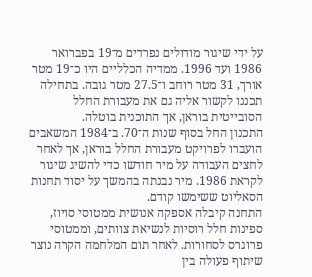על ידי שיגור מודולים נפרדים מ־19 בפברואר 1986 ועד 1996. ממדיה הכלליים היו כ־19 מטר אורך, 31 מטר רוחב ו־27.5 מטר גובה. בתחילה תכננו לקשור אליה גם את מעבורת החלל הסובייטית בוראן, אך התוכנית בוטלה.
התכנון החל בסוף שנות ה־70. ב־1984 המשאבים הועברו לפרויקט מעבורת החלל בוראן, אך לאחר לחצים העבודה על מיר חודשו כדי להשיג שיגור לקראת 1986. מיר נבנתה בהמשך על יסוד תחנות הסאליוט ששימשו קודם.
התחנה קיבלה אספקה אנושית ממטוסי סויוז, ספינות חלל רוסיות לנשיאת צוותים, וממטוסי פרוגרס לסחורות. לאחר תום המלחמה הקרה נוצר שיתוף פעולה בין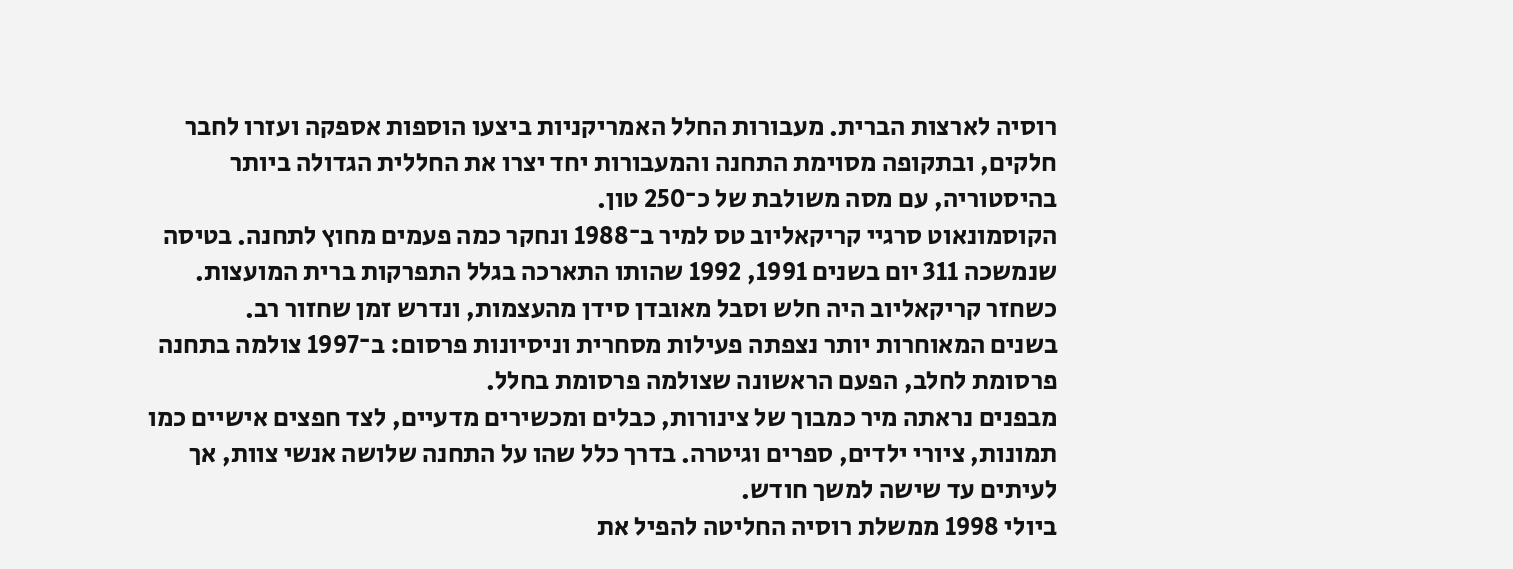רוסיה לארצות הברית. מעבורות החלל האמריקניות ביצעו הוספות אספקה ועזרו לחבר חלקים, ובתקופה מסוימת התחנה והמעבורות יחד יצרו את החללית הגדולה ביותר בהיסטוריה, עם מסה משולבת של כ־250 טון.
הקוסמונאוט סרגיי קריקאליוב טס למיר ב־1988 ונחקר כמה פעמים מחוץ לתחנה. בטיסה שנמשכה 311 יום בשנים 1991, 1992 שהותו התארכה בגלל התפרקות ברית המועצות. כשחזר קריקאליוב היה חלש וסבל מאובדן סידן מהעצמות, ונדרש זמן שחזור רב.
בשנים המאוחרות יותר נצפתה פעילות מסחרית וניסיונות פרסום: ב־1997 צולמה בתחנה פרסומת לחלב, הפעם הראשונה שצולמה פרסומת בחלל.
מבפנים נראתה מיר כמבוך של צינורות, כבלים ומכשירים מדעיים, לצד חפצים אישיים כמו תמונות, ציורי ילדים, ספרים וגיטרה. בדרך כלל שהו על התחנה שלושה אנשי צוות, אך לעיתים עד שישה למשך חודש.
ביולי 1998 ממשלת רוסיה החליטה להפיל את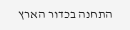התחנה בכדור הארץ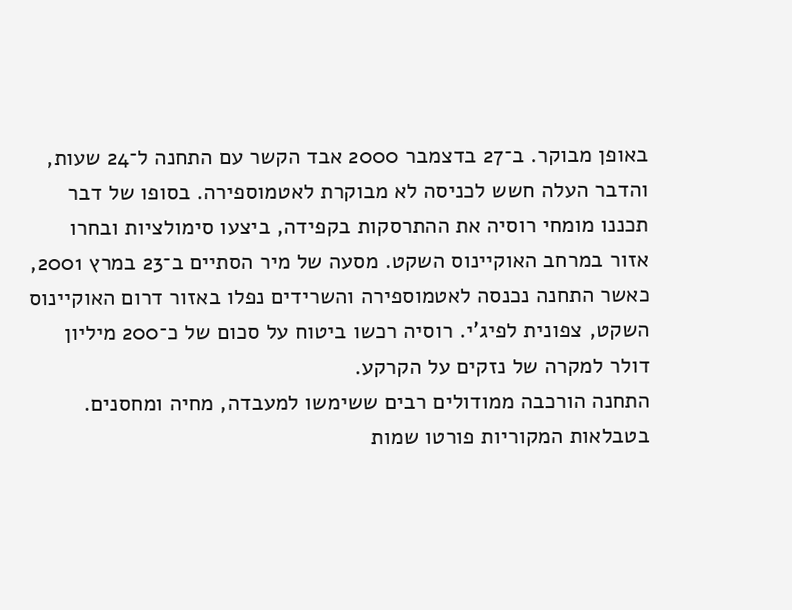באופן מבוקר. ב־27 בדצמבר 2000 אבד הקשר עם התחנה ל־24 שעות, והדבר העלה חשש לכניסה לא מבוקרת לאטמוספירה. בסופו של דבר תכננו מומחי רוסיה את ההתרסקות בקפידה, ביצעו סימולציות ובחרו אזור במרחב האוקיינוס השקט. מסעה של מיר הסתיים ב־23 במרץ 2001, כאשר התחנה נכנסה לאטמוספירה והשרידים נפלו באזור דרום האוקיינוס השקט, צפונית לפיג'י. רוסיה רכשו ביטוח על סכום של כ־200 מיליון דולר למקרה של נזקים על הקרקע.
התחנה הורכבה ממודולים רבים ששימשו למעבדה, מחיה ומחסנים. בטבלאות המקוריות פורטו שמות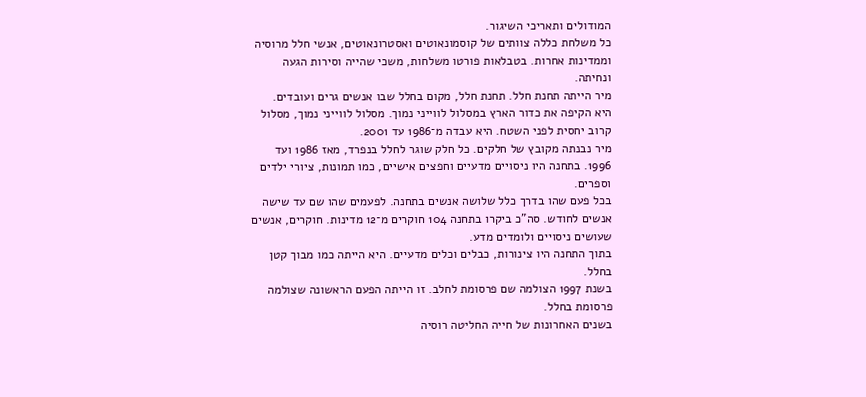המודולים ותאריכי השיגור.
כל משלחת כללה צוותים של קוסמונאוטים ואסטרונאוטים, אנשי חלל מרוסיה וממדינות אחרות. בטבלאות פורטו משלחות, משכי שהייה וסירות הגעה ונחיתה.
מיר הייתה תחנת חלל. תחנת חלל, מקום בחלל שבו אנשים גרים ועובדים.
היא הקיפה את כדור הארץ במסלול לווייני נמוך. מסלול לווייני נמוך, מסלול קרוב יחסית לפני השטח. היא עבדה מ־1986 עד 2001.
מיר נבנתה מקובץ של חלקים. כל חלק שוגר לחלל בנפרד, מאז 1986 ועד 1996. בתחנה היו ניסויים מדעיים וחפצים אישיים, כמו תמונות, ציורי ילדים וספרים.
בכל פעם שהו בדרך כלל שלושה אנשים בתחנה. לפעמים שהו שם עד שישה אנשים לחודש. סה"כ ביקרו בתחנה 104 חוקרים מ־12 מדינות. חוקרים, אנשים שעושים ניסויים ולומדים מדע.
בתוך התחנה היו צינורות, כבלים וכלים מדעיים. היא הייתה כמו מבוך קטן בחלל.
בשנת 1997 הצולמה שם פרסומת לחלב. זו הייתה הפעם הראשונה שצולמה פרסומת בחלל.
בשנים האחרונות של חייה החליטה רוסיה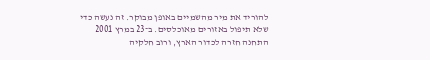להוריד את מיר מהשמיים באופן מבוקר. זה נעשה כדי שלא תיפול באזורים מאוכלסים. ב־23 במרץ 2001 התחנה חזרה לכדור הארץ, ורוב חלקיה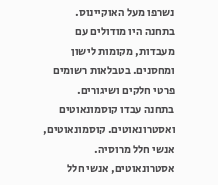נשרפו מעל האוקיינוס.
בתחנה היו מודולים עם מעבדות, מקומות לישון ומחסנים. בטבלאות רשומים פרטי חלקים ושיגורים.
בתחנה עבדו קוסמונאוטים ואסטרונאוטים. קוסמונאוטים, אנשי חלל מרוסיה. אסטרונאוטים, אנשי חלל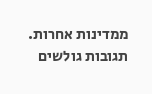ממדינות אחרות.
תגובות גולשים